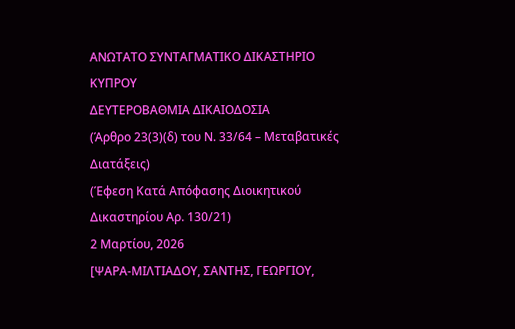ΑΝΩΤΑΤΟ ΣΥΝΤΑΓΜΑΤΙΚΟ ΔΙΚΑΣΤΗΡΙΟ ΚΥΠΡΟΥ
ΔΕΥΤΕΡΟΒΑΘΜΙΑ ΔΙΚΑΙΟΔΟΣΙΑ
(Άρθρο 23(3)(δ) του Ν. 33/64 – Μεταβατικές Διατάξεις)
(Έφεση Κατά Απόφασης Διοικητικού Δικαστηρίου Αρ. 130/21)
2 Μαρτίου, 2026
[ΨΑΡΑ-ΜΙΛΤΙΑΔΟΥ, ΣΑΝΤΗΣ, ΓΕΩΡΓΙΟΥ,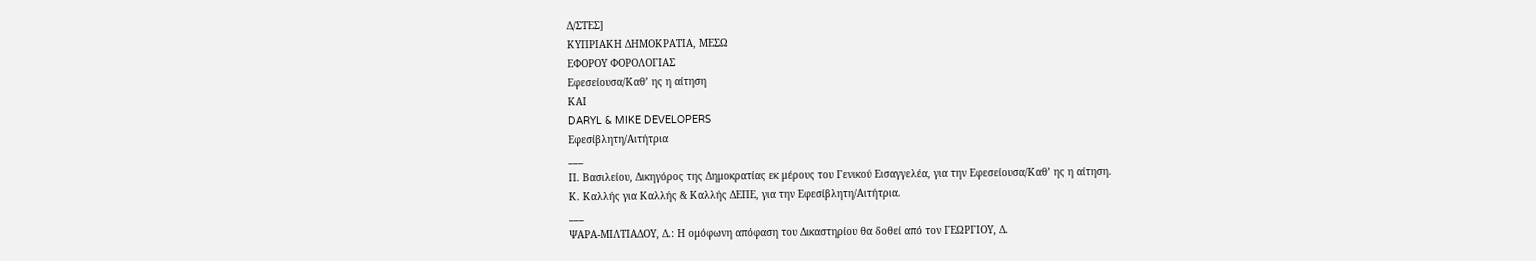Δ/ΣΤΕΣ]
ΚΥΠΡΙΑΚΗ ΔΗΜΟΚΡΑΤΙΑ, ΜΕΣΩ
ΕΦΟΡΟΥ ΦΟΡΟΛΟΓΙΑΣ
Εφεσείουσα/Καθ’ ης η αίτηση
ΚΑΙ
DARYL & MIKE DEVELOPERS
Εφεσίβλητη/Αιτήτρια
___
Π. Βασιλείου, Δικηγόρος της Δημοκρατίας εκ μέρους του Γενικού Εισαγγελέα, για την Εφεσείουσα/Καθ’ ης η αίτηση.
Κ. Καλλής για Καλλής & Καλλής ΔΕΠΕ, για την Εφεσίβλητη/Αιτήτρια.
___
ΨΑΡΑ-ΜΙΛΤΙΑΔΟΥ, Δ.: Η ομόφωνη απόφαση του Δικαστηρίου θα δοθεί από τον ΓΕΩΡΓΙΟΥ, Δ.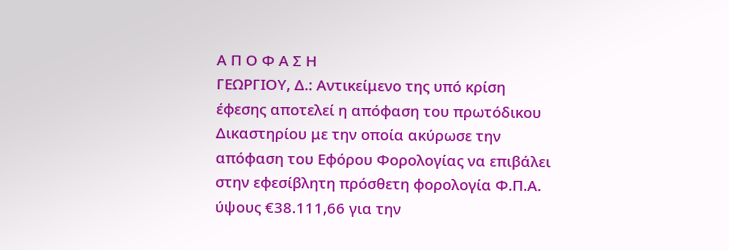Α Π Ο Φ Α Σ Η
ΓΕΩΡΓΙΟΥ, Δ.: Αντικείμενο της υπό κρίση έφεσης αποτελεί η απόφαση του πρωτόδικου Δικαστηρίου με την οποία ακύρωσε την απόφαση του Εφόρου Φορολογίας να επιβάλει στην εφεσίβλητη πρόσθετη φορολογία Φ.Π.Α. ύψους €38.111,66 για την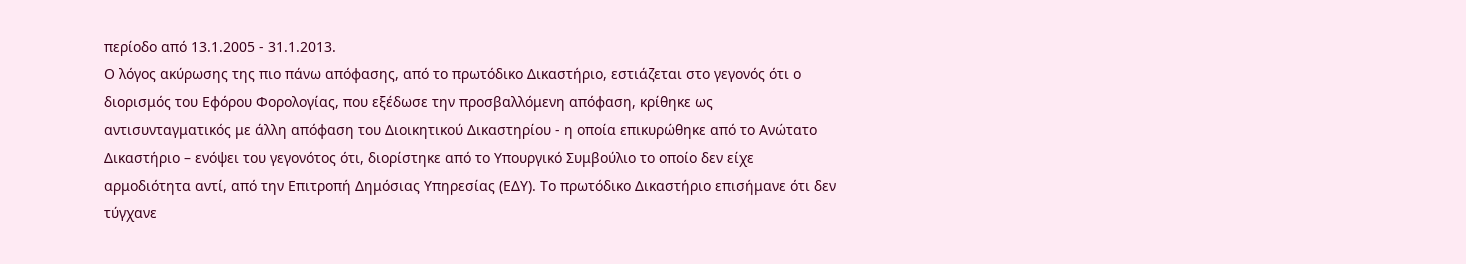περίοδο από 13.1.2005 - 31.1.2013.
Ο λόγος ακύρωσης της πιο πάνω απόφασης, από το πρωτόδικο Δικαστήριο, εστιάζεται στο γεγονός ότι ο διορισμός του Εφόρου Φορολογίας, που εξέδωσε την προσβαλλόμενη απόφαση, κρίθηκε ως αντισυνταγματικός με άλλη απόφαση του Διοικητικού Δικαστηρίου - η οποία επικυρώθηκε από το Ανώτατο Δικαστήριο – ενόψει του γεγονότος ότι, διορίστηκε από το Υπουργικό Συμβούλιο το οποίο δεν είχε αρμοδιότητα αντί, από την Επιτροπή Δημόσιας Υπηρεσίας (ΕΔΥ). Το πρωτόδικο Δικαστήριο επισήμανε ότι δεν τύγχανε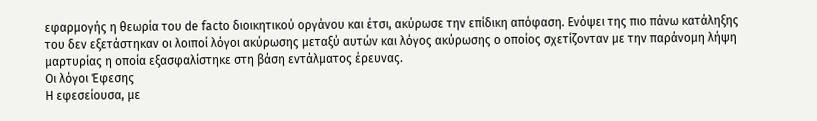εφαρμογής η θεωρία του de facto διοικητικού οργάνου και έτσι, ακύρωσε την επίδικη απόφαση. Ενόψει της πιο πάνω κατάληξης του δεν εξετάστηκαν οι λοιποί λόγοι ακύρωσης μεταξύ αυτών και λόγος ακύρωσης ο οποίος σχετίζονταν με την παράνομη λήψη μαρτυρίας η οποία εξασφαλίστηκε στη βάση εντάλματος έρευνας.
Οι λόγοι Έφεσης
Η εφεσείουσα, με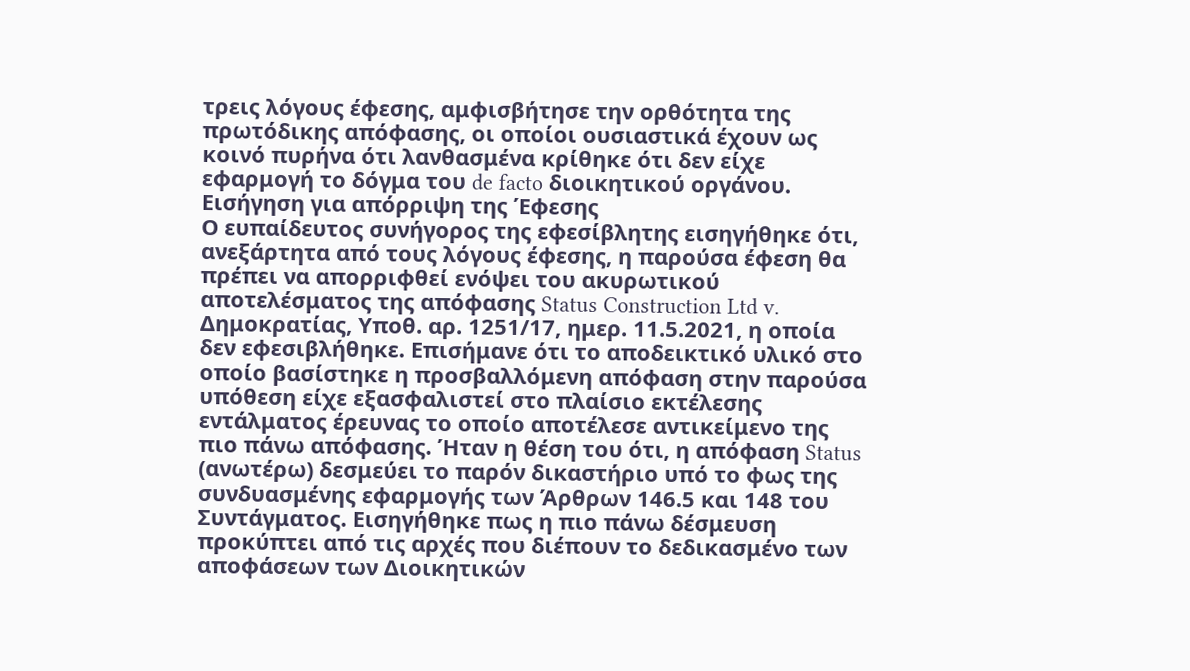τρεις λόγους έφεσης, αμφισβήτησε την ορθότητα της πρωτόδικης απόφασης, οι οποίοι ουσιαστικά έχουν ως κοινό πυρήνα ότι λανθασμένα κρίθηκε ότι δεν είχε εφαρμογή το δόγμα του de facto διοικητικού οργάνου.
Εισήγηση για απόρριψη της Έφεσης
Ο ευπαίδευτος συνήγορος της εφεσίβλητης εισηγήθηκε ότι, ανεξάρτητα από τους λόγους έφεσης, η παρούσα έφεση θα πρέπει να απορριφθεί ενόψει του ακυρωτικού αποτελέσματος της απόφασης Status Construction Ltd v. Δημοκρατίας, Υποθ. αρ. 1251/17, ημερ. 11.5.2021, η οποία δεν εφεσιβλήθηκε. Επισήμανε ότι το αποδεικτικό υλικό στο οποίο βασίστηκε η προσβαλλόμενη απόφαση στην παρούσα υπόθεση είχε εξασφαλιστεί στο πλαίσιο εκτέλεσης εντάλματος έρευνας το οποίο αποτέλεσε αντικείμενο της πιο πάνω απόφασης. Ήταν η θέση του ότι, η απόφαση Status (ανωτέρω) δεσμεύει το παρόν δικαστήριο υπό το φως της συνδυασμένης εφαρμογής των Άρθρων 146.5 και 148 του Συντάγματος. Εισηγήθηκε πως η πιο πάνω δέσμευση προκύπτει από τις αρχές που διέπουν το δεδικασμένο των αποφάσεων των Διοικητικών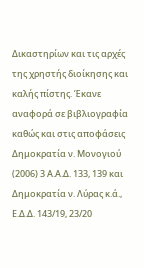Δικαστηρίων και τις αρχές της χρηστής διοίκησης και καλής πίστης. Έκανε αναφορά σε βιβλιογραφία καθώς και στις αποφάσεις Δημοκρατία ν. Μονογιού (2006) 3 Α.Α.Δ. 133, 139 και Δημοκρατία ν. Λύρας κ.ά., Ε.Δ.Δ. 143/19, 23/20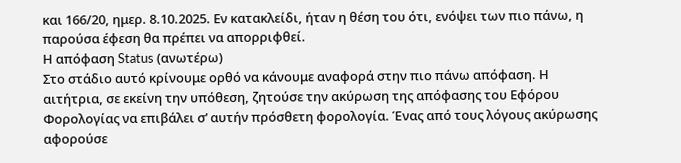και 166/20, ημερ. 8.10.2025. Εν κατακλείδι, ήταν η θέση του ότι, ενόψει των πιο πάνω, η παρούσα έφεση θα πρέπει να απορριφθεί.
Η απόφαση Status (ανωτέρω)
Στo στάδιο αυτό κρίνουμε ορθό να κάνουμε αναφορά στην πιο πάνω απόφαση. Η αιτήτρια, σε εκείνη την υπόθεση, ζητούσε την ακύρωση της απόφασης του Εφόρου Φορολογίας να επιβάλει σ’ αυτήν πρόσθετη φορολογία. Ένας από τους λόγους ακύρωσης αφορούσε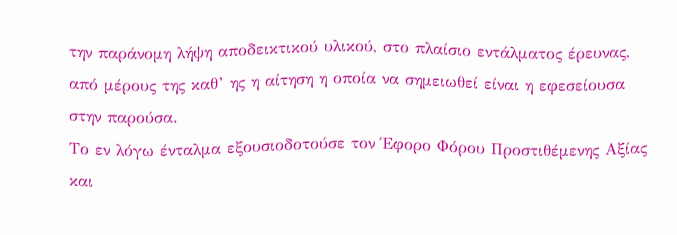την παράνομη λήψη αποδεικτικού υλικού, στο πλαίσιο εντάλματος έρευνας, από μέρους της καθ’ ης η αίτηση η οποία να σημειωθεί είναι η εφεσείουσα στην παρούσα.
Το εν λόγω ένταλμα εξουσιοδοτούσε τον Έφορο Φόρου Προστιθέμενης Αξίας και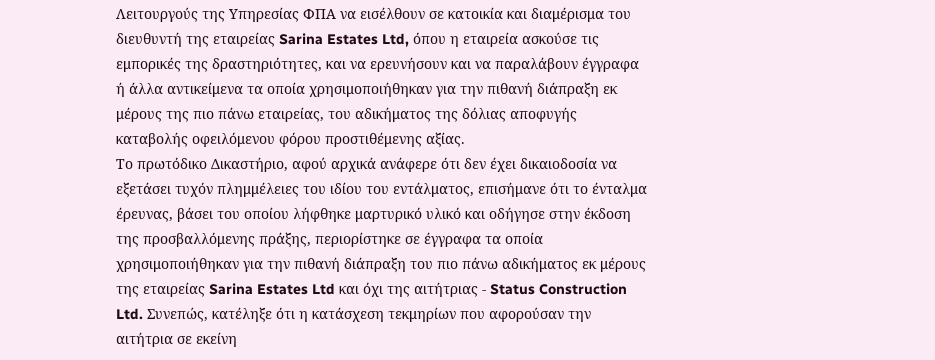Λειτουργούς της Υπηρεσίας ΦΠΑ να εισέλθουν σε κατοικία και διαμέρισμα του διευθυντή της εταιρείας Sarina Estates Ltd, όπου η εταιρεία ασκούσε τις εμπορικές της δραστηριότητες, και να ερευνήσουν και να παραλάβουν έγγραφα ή άλλα αντικείμενα τα οποία χρησιμοποιήθηκαν για την πιθανή διάπραξη εκ μέρους της πιο πάνω εταιρείας, του αδικήματος της δόλιας αποφυγής καταβολής οφειλόμενου φόρου προστιθέμενης αξίας.
Το πρωτόδικο Δικαστήριο, αφού αρχικά ανάφερε ότι δεν έχει δικαιοδοσία να εξετάσει τυχόν πλημμέλειες του ιδίου του εντάλματος, επισήμανε ότι το ένταλμα έρευνας, βάσει του οποίου λήφθηκε μαρτυρικό υλικό και οδήγησε στην έκδοση της προσβαλλόμενης πράξης, περιορίστηκε σε έγγραφα τα οποία χρησιμοποιήθηκαν για την πιθανή διάπραξη του πιο πάνω αδικήματος εκ μέρους της εταιρείας Sarina Estates Ltd και όχι της αιτήτριας - Status Construction Ltd. Συνεπώς, κατέληξε ότι η κατάσχεση τεκμηρίων που αφορούσαν την αιτήτρια σε εκείνη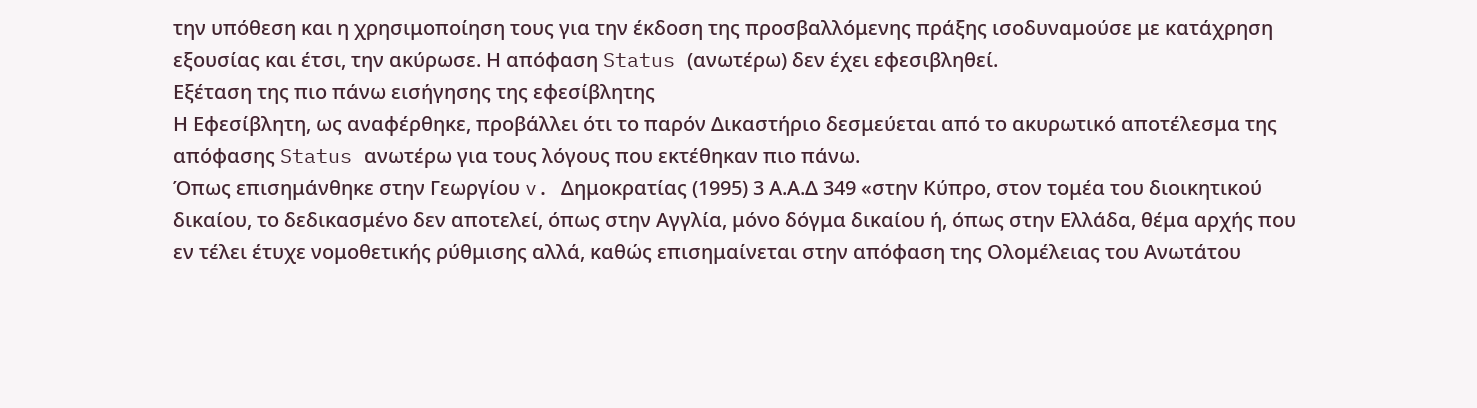την υπόθεση και η χρησιμοποίηση τους για την έκδοση της προσβαλλόμενης πράξης ισοδυναμούσε με κατάχρηση εξουσίας και έτσι, την ακύρωσε. Η απόφαση Status (ανωτέρω) δεν έχει εφεσιβληθεί.
Εξέταση της πιο πάνω εισήγησης της εφεσίβλητης
Η Εφεσίβλητη, ως αναφέρθηκε, προβάλλει ότι το παρόν Δικαστήριο δεσμεύεται από το ακυρωτικό αποτέλεσμα της απόφασης Status ανωτέρω για τους λόγους που εκτέθηκαν πιο πάνω.
Όπως επισημάνθηκε στην Γεωργίου v. Δημοκρατίας (1995) 3 Α.Α.Δ 349 «στην Κύπρο, στον τομέα του διοικητικού δικαίου, το δεδικασμένο δεν αποτελεί, όπως στην Αγγλία, μόνο δόγμα δικαίου ή, όπως στην Ελλάδα, θέμα αρχής που εν τέλει έτυχε νομοθετικής ρύθμισης αλλά, καθώς επισημαίνεται στην απόφαση της Ολομέλειας του Ανωτάτου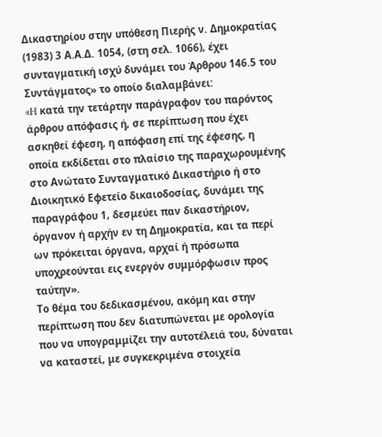Δικαστηρίου στην υπόθεση Πιερής ν. Δημοκρατίας (1983) 3 Α.Α.Δ. 1054, (στη σελ. 1066), έχει συνταγματική ισχύ δυνάμει του Άρθρου 146.5 του Συντάγματος» το οποίο διαλαμβάνει:
«H κατά την τετάρτην παράγραφον του παρόντος άρθρου απόφασις ή, σε περίπτωση που έχει ασκηθεί έφεση, η απόφαση επί της έφεσης, η οποία εκδίδεται στο πλαίσιο της παραχωρουμένης στο Ανώτατο Συνταγματικό Δικαστήριο ή στο Διοικητικό Εφετείο δικαιοδοσίας, δυνάμει της παραγράφου 1, δεσμεύει παν δικαστήριον, όργανον ή αρχήν εν τη Δημοκρατία, και τα περί ων πρόκειται όργανα, αρχαί ή πρόσωπα υποχρεούνται εις ενεργόν συμμόρφωσιν προς ταύτην».
Το θέμα του δεδικασμένου, ακόμη και στην περίπτωση που δεν διατυπώνεται με ορολογία που να υπογραμμίζει την αυτοτέλειά του, δύναται να καταστεί, με συγκεκριμένα στοιχεία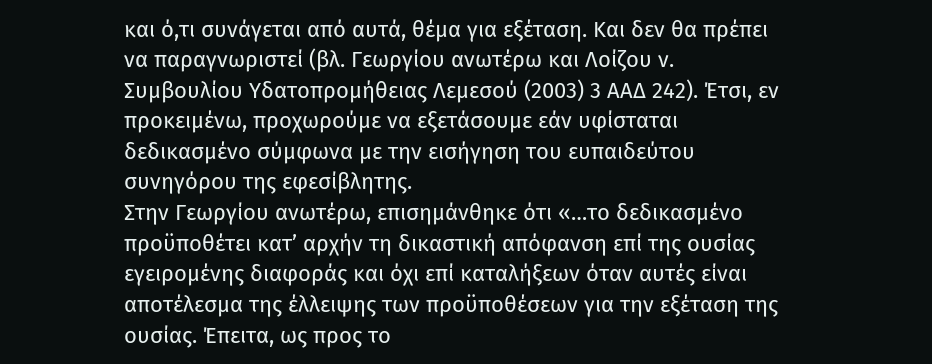και ό,τι συνάγεται από αυτά, θέμα για εξέταση. Και δεν θα πρέπει να παραγνωριστεί (βλ. Γεωργίου ανωτέρω και Λοίζου ν. Συμβουλίου Υδατοπρομήθειας Λεμεσού (2003) 3 ΑΑΔ 242). Έτσι, εν προκειμένω, προχωρούμε να εξετάσουμε εάν υφίσταται δεδικασμένο σύμφωνα με την εισήγηση του ευπαιδεύτου συνηγόρου της εφεσίβλητης.
Στην Γεωργίου ανωτέρω, επισημάνθηκε ότι «…το δεδικασμένο προϋποθέτει κατ’ αρχήν τη δικαστική απόφανση επί της ουσίας εγειρομένης διαφοράς και όχι επί καταλήξεων όταν αυτές είναι αποτέλεσμα της έλλειψης των προϋποθέσεων για την εξέταση της ουσίας. Έπειτα, ως προς το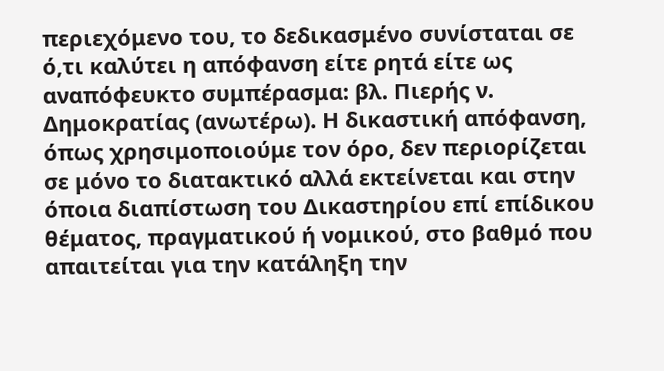περιεχόμενο του, το δεδικασμένο συνίσταται σε ό,τι καλύτει η απόφανση είτε ρητά είτε ως αναπόφευκτο συμπέρασμα: βλ. Πιερής ν. Δημοκρατίας (ανωτέρω). Η δικαστική απόφανση, όπως χρησιμοποιούμε τον όρο, δεν περιορίζεται σε μόνο το διατακτικό αλλά εκτείνεται και στην όποια διαπίστωση του Δικαστηρίου επί επίδικου θέματος, πραγματικού ή νομικού, στο βαθμό που απαιτείται για την κατάληξη την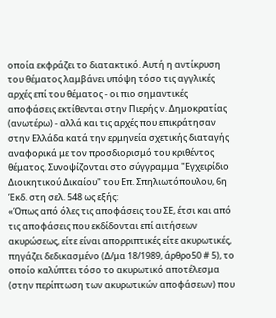οποία εκφράζει το διατακτικό. Αυτή η αντίκρυση του θέματος λαμβάνει υπόψη τόσο τις αγγλικές αρχές επί του θέματος - οι πιο σημαντικές αποφάσεις εκτίθενται στην Πιερής ν. Δημοκρατίας (ανωτέρω) - αλλά και τις αρχές που επικράτησαν στην Ελλάδα κατά την ερμηνεία σχετικής διαταγής αναφορικά με τον προσδιορισμό του κριθέντος θέματος. Συνοψίζονται στο σύγγραμμα "Εγχειρίδιο Διοικητικού Δικαίου" του Επ. Σπηλιωτόπουλου, 6η Έκδ. στη σελ. 548 ως εξής:
«Όπως από όλες τις αποφάσεις του ΣΕ, έτσι και από τις αποφάσεις που εκδίδονται επί αιτήσεων ακυρώσεως, είτε είναι απορριπτικές είτε ακυρωτικές, πηγάζει δεδικασμένο (Δ/μα 18/1989, άρθρο50 # 5), το οποίο καλύπτει τόσο το ακυρωτικό αποτέλεσμα (στην περίπτωση των ακυρωτικών αποφάσεων) που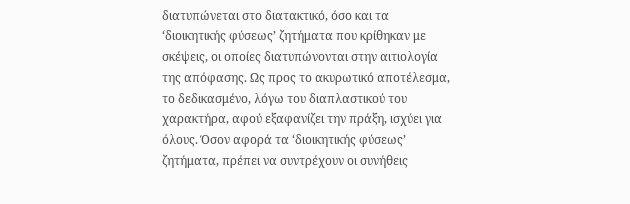διατυπώνεται στο διατακτικό, όσο και τα ‘διοικητικής φύσεως’ ζητήματα που κρίθηκαν με σκέψεις, οι οποίες διατυπώνονται στην αιτιολογία της απόφασης. Ως προς το ακυρωτικό αποτέλεσμα, το δεδικασμένο, λόγω του διαπλαστικού του χαρακτήρα, αφού εξαφανίζει την πράξη, ισχύει για όλους. Όσον αφορά τα ‘διοικητικής φύσεως’ ζητήματα, πρέπει να συντρέχουν οι συνήθεις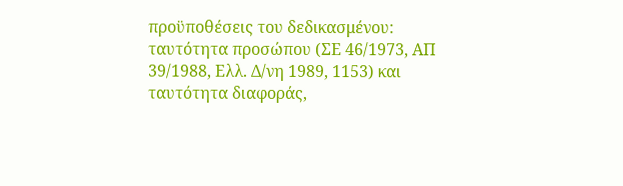προϋποθέσεις του δεδικασμένου: ταυτότητα προσώπου (ΣΕ 46/1973, ΑΠ 39/1988, Ελλ. Δ/νη 1989, 1153) και ταυτότητα διαφοράς,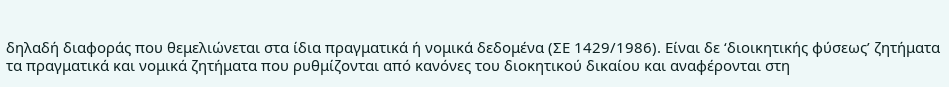δηλαδή διαφοράς που θεμελιώνεται στα ίδια πραγματικά ή νομικά δεδομένα (ΣΕ 1429/1986). Είναι δε ‘διοικητικής φύσεως’ ζητήματα τα πραγματικά και νομικά ζητήματα που ρυθμίζονται από κανόνες του διοκητικού δικαίου και αναφέρονται στη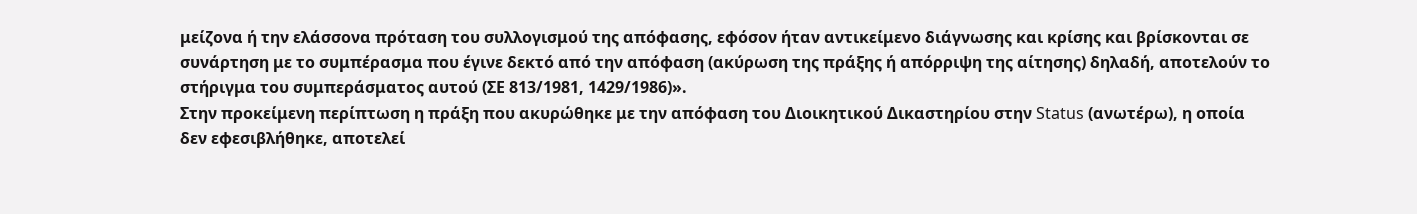μείζονα ή την ελάσσονα πρόταση του συλλογισμού της απόφασης, εφόσον ήταν αντικείμενο διάγνωσης και κρίσης και βρίσκονται σε συνάρτηση με το συμπέρασμα που έγινε δεκτό από την απόφαση (ακύρωση της πράξης ή απόρριψη της αίτησης) δηλαδή, αποτελούν το στήριγμα του συμπεράσματος αυτού (ΣΕ 813/1981, 1429/1986)».
Στην προκείμενη περίπτωση η πράξη που ακυρώθηκε με την απόφαση του Διοικητικού Δικαστηρίου στην Status (ανωτέρω), η οποία δεν εφεσιβλήθηκε, αποτελεί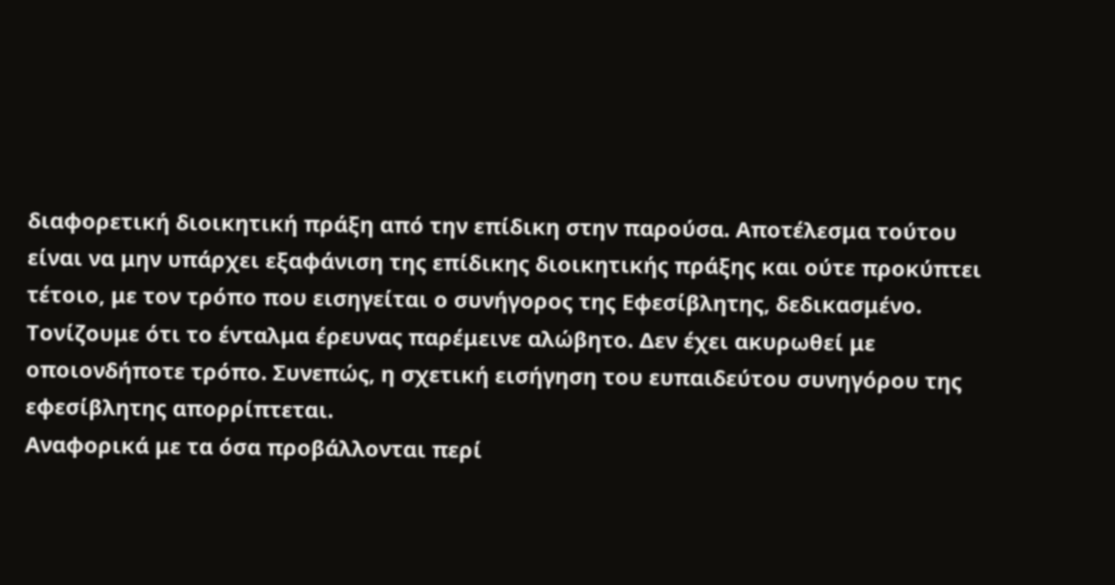διαφορετική διοικητική πράξη από την επίδικη στην παρούσα. Αποτέλεσμα τούτου είναι να μην υπάρχει εξαφάνιση της επίδικης διοικητικής πράξης και ούτε προκύπτει τέτοιο, με τον τρόπο που εισηγείται ο συνήγορος της Εφεσίβλητης, δεδικασμένο. Τονίζουμε ότι το ένταλμα έρευνας παρέμεινε αλώβητο. Δεν έχει ακυρωθεί με οποιονδήποτε τρόπο. Συνεπώς, η σχετική εισήγηση του ευπαιδεύτου συνηγόρου της εφεσίβλητης απορρίπτεται.
Αναφορικά με τα όσα προβάλλονται περί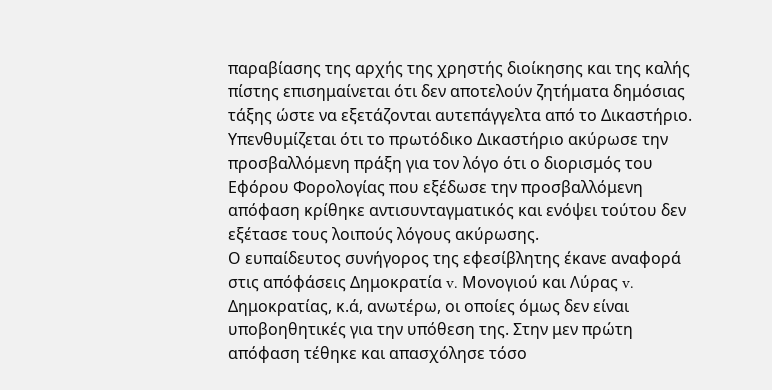παραβίασης της αρχής της χρηστής διοίκησης και της καλής πίστης επισημαίνεται ότι δεν αποτελούν ζητήματα δημόσιας τάξης ώστε να εξετάζονται αυτεπάγγελτα από το Δικαστήριο. Υπενθυμίζεται ότι το πρωτόδικο Δικαστήριο ακύρωσε την προσβαλλόμενη πράξη για τον λόγο ότι ο διορισμός του Εφόρου Φορολογίας που εξέδωσε την προσβαλλόμενη απόφαση κρίθηκε αντισυνταγματικός και ενόψει τούτου δεν εξέτασε τους λοιπούς λόγους ακύρωσης.
Ο ευπαίδευτος συνήγορος της εφεσίβλητης έκανε αναφορά στις απόφάσεις Δημοκρατία v. Μονογιού και Λύρας v. Δημοκρατίας, κ.ά, ανωτέρω, οι οποίες όμως δεν είναι υποβοηθητικές για την υπόθεση της. Στην μεν πρώτη απόφαση τέθηκε και απασχόλησε τόσο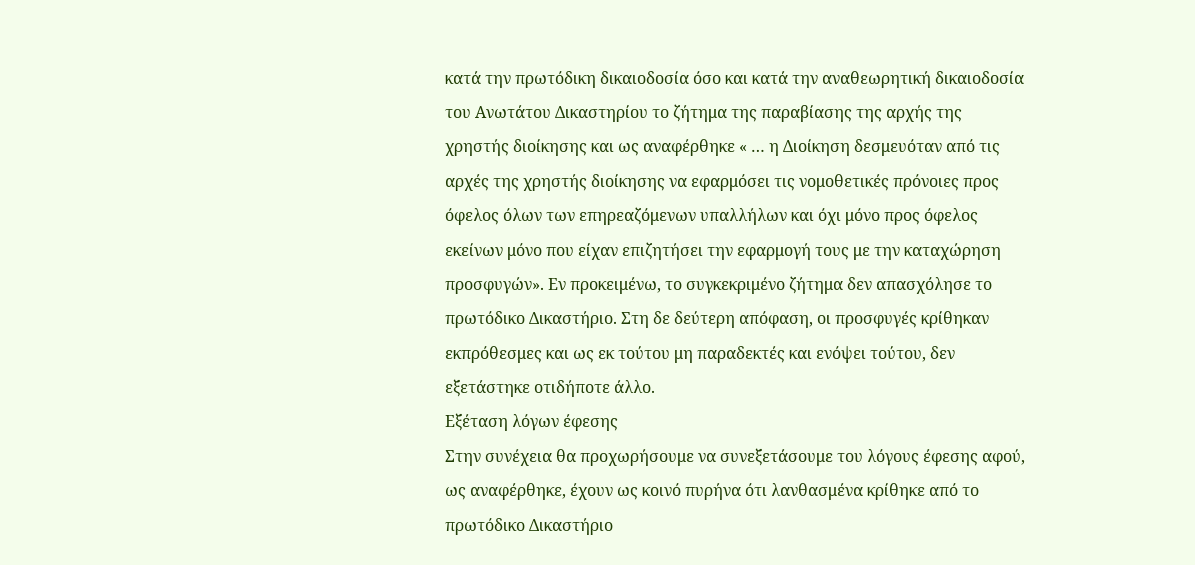κατά την πρωτόδικη δικαιοδοσία όσο και κατά την αναθεωρητική δικαιοδοσία του Ανωτάτου Δικαστηρίου το ζήτημα της παραβίασης της αρχής της χρηστής διοίκησης και ως αναφέρθηκε « … η Διοίκηση δεσμευόταν από τις αρχές της χρηστής διοίκησης να εφαρμόσει τις νομοθετικές πρόνοιες προς όφελος όλων των επηρεαζόμενων υπαλλήλων και όχι μόνο προς όφελος εκείνων μόνο που είχαν επιζητήσει την εφαρμογή τους με την καταχώρηση προσφυγών». Εν προκειμένω, το συγκεκριμένο ζήτημα δεν απασχόλησε το πρωτόδικο Δικαστήριο. Στη δε δεύτερη απόφαση, οι προσφυγές κρίθηκαν εκπρόθεσμες και ως εκ τούτου μη παραδεκτές και ενόψει τούτου, δεν εξετάστηκε οτιδήποτε άλλο.
Εξέταση λόγων έφεσης
Στην συνέχεια θα προχωρήσουμε να συνεξετάσουμε του λόγους έφεσης αφού, ως αναφέρθηκε, έχουν ως κοινό πυρήνα ότι λανθασμένα κρίθηκε από το πρωτόδικο Δικαστήριο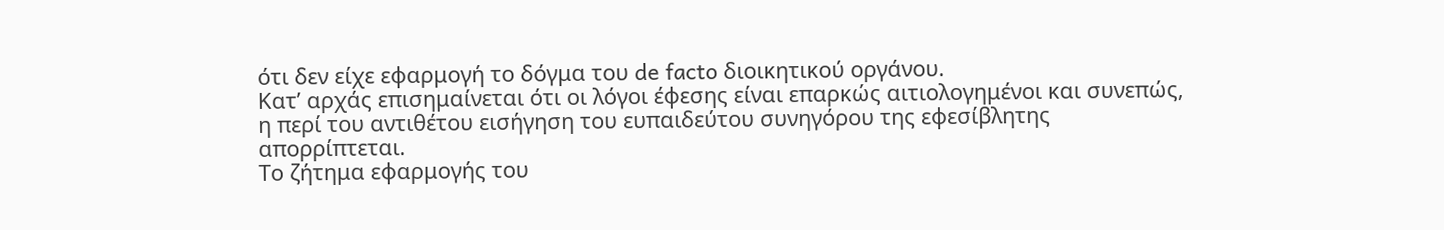ότι δεν είχε εφαρμογή το δόγμα του de facto διοικητικού οργάνου.
Κατ’ αρχάς επισημαίνεται ότι οι λόγοι έφεσης είναι επαρκώς αιτιολογημένοι και συνεπώς, η περί του αντιθέτου εισήγηση του ευπαιδεύτου συνηγόρου της εφεσίβλητης απορρίπτεται.
Το ζήτημα εφαρμογής του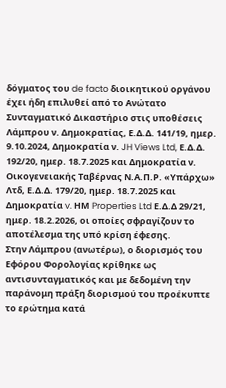δόγματος του de facto διοικητικού οργάνου έχει ήδη επιλυθεί από το Ανώτατο Συνταγματικό Δικαστήριο στις υποθέσεις Λάμπρου ν. Δημοκρατίας, Ε.Δ.Δ. 141/19, ημερ. 9.10.2024, Δημοκρατία ν. JH Views Ltd, Ε.Δ.Δ. 192/20, ημερ. 18.7.2025 και Δημοκρατία ν. Οικογενειακής Ταβέρνας Ν.Α.Π.Ρ. «Υπάρχω» Λτδ, Ε.Δ.Δ. 179/20, ημερ. 18.7.2025 και Δημοκρατία v. ΗΜ Properties Ltd Ε.Δ.Δ 29/21, ημερ. 18.2.2026, οι οποίες σφραγίζουν το αποτέλεσμα της υπό κρίση έφεσης.
Στην Λάμπρου (ανωτέρω), ο διορισμός του Εφόρου Φορολογίας κρίθηκε ως αντισυνταγματικός και με δεδομένη την παράνομη πράξη διορισμού του προέκυπτε το ερώτημα κατά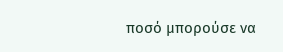ποσό μπορούσε να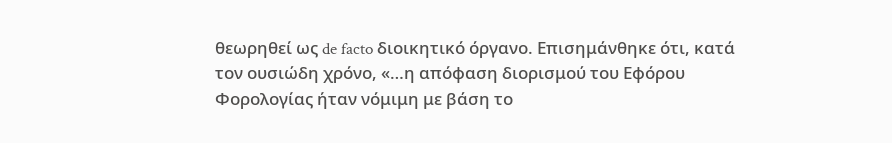θεωρηθεί ως de facto διοικητικό όργανο. Επισημάνθηκε ότι, κατά τον ουσιώδη χρόνο, «…η απόφαση διορισμού του Εφόρου Φορολογίας ήταν νόμιμη με βάση το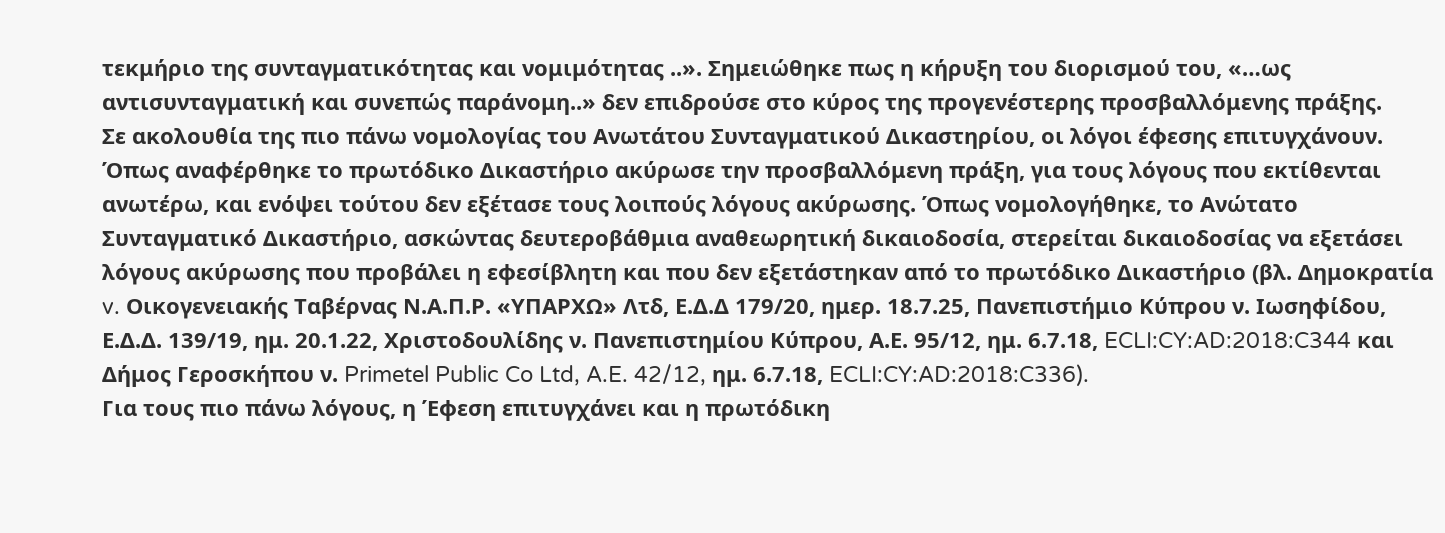τεκμήριο της συνταγματικότητας και νομιμότητας ..». Σημειώθηκε πως η κήρυξη του διορισμού του, «…ως αντισυνταγματική και συνεπώς παράνομη..» δεν επιδρούσε στο κύρος της προγενέστερης προσβαλλόμενης πράξης.
Σε ακολουθία της πιο πάνω νομολογίας του Ανωτάτου Συνταγματικού Δικαστηρίου, οι λόγοι έφεσης επιτυγχάνουν.
Όπως αναφέρθηκε το πρωτόδικο Δικαστήριο ακύρωσε την προσβαλλόμενη πράξη, για τους λόγους που εκτίθενται ανωτέρω, και ενόψει τούτου δεν εξέτασε τους λοιπούς λόγους ακύρωσης. Όπως νομολογήθηκε, το Ανώτατο Συνταγματικό Δικαστήριο, ασκώντας δευτεροβάθμια αναθεωρητική δικαιοδοσία, στερείται δικαιοδοσίας να εξετάσει λόγους ακύρωσης που προβάλει η εφεσίβλητη και που δεν εξετάστηκαν από το πρωτόδικο Δικαστήριο (βλ. Δημοκρατία v. Οικογενειακής Ταβέρνας Ν.Α.Π.Ρ. «ΥΠΑΡΧΩ» Λτδ, Ε.Δ.Δ 179/20, ημερ. 18.7.25, Πανεπιστήμιο Κύπρου ν. Ιωσηφίδου, Ε.Δ.Δ. 139/19, ημ. 20.1.22, Χριστοδουλίδης ν. Πανεπιστημίου Κύπρου, Α.Ε. 95/12, ημ. 6.7.18, ECLI:CY:AD:2018:C344 και Δήμος Γεροσκήπου ν. Primetel Public Co Ltd, A.E. 42/12, ημ. 6.7.18, ECLI:CY:AD:2018:C336).
Για τους πιο πάνω λόγους, η Έφεση επιτυγχάνει και η πρωτόδικη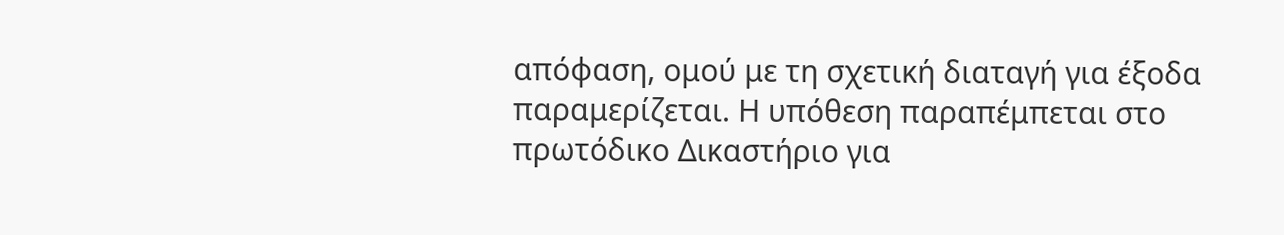απόφαση, ομού με τη σχετική διαταγή για έξοδα παραμερίζεται. Η υπόθεση παραπέμπεται στο πρωτόδικο Δικαστήριο για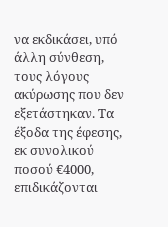να εκδικάσει, υπό άλλη σύνθεση, τους λόγους ακύρωσης που δεν εξετάστηκαν. Τα έξοδα της έφεσης, εκ συνολικού ποσού €4000, επιδικάζονται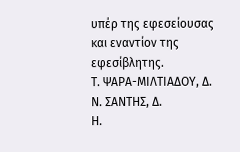υπέρ της εφεσείουσας και εναντίον της εφεσίβλητης.
Τ. ΨΑΡΑ-ΜΙΛΤΙΑΔΟΥ, Δ.
Ν. ΣΑΝΤΗΣ, Δ.
Η.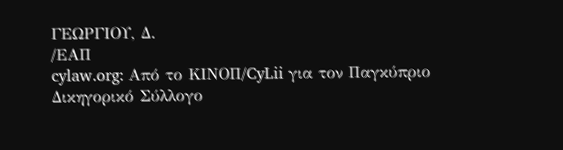ΓΕΩΡΓΙΟΥ, Δ.
/ΕΑΠ
cylaw.org: Από το ΚΙΝOΠ/CyLii για τον Παγκύπριο Δικηγορικό Σύλλογο